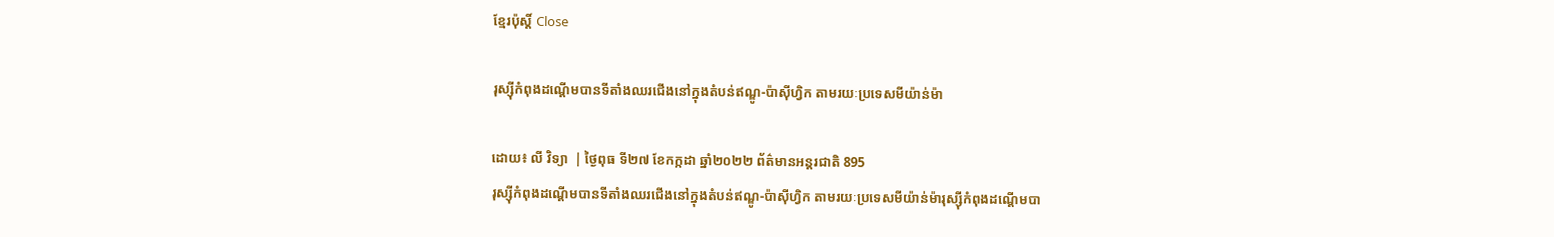ខ្មែរប៉ុស្ដិ៍ Close

រុស្ស៊ីកំពុងដណ្តើមបានទីតាំងឈរជើងនៅក្នុងតំបន់ឥណ្ឌូ-ប៉ាស៊ីហ្វិក តាមរយៈប្រទេសមីយ៉ាន់ម៉ា

ដោយ៖ លី វិទ្យា  | ថ្ងៃពុធ ទី២៧ ខែកក្កដា ឆ្នាំ២០២២ ព័ត៌មានអន្តរជាតិ 895
រុស្ស៊ីកំពុងដណ្តើមបានទីតាំងឈរជើងនៅក្នុងតំបន់ឥណ្ឌូ-ប៉ាស៊ីហ្វិក តាមរយៈប្រទេសមីយ៉ាន់ម៉ារុស្ស៊ីកំពុងដណ្តើមបា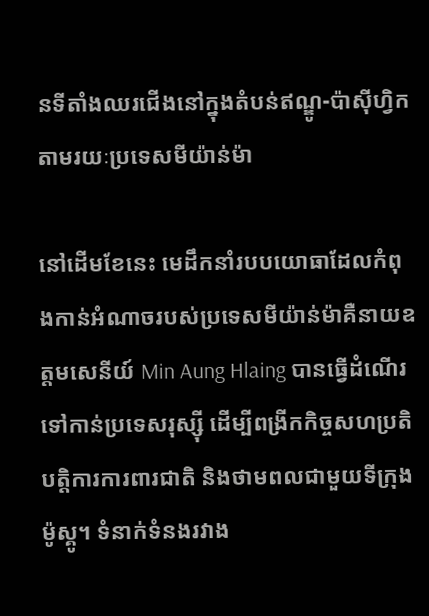នទីតាំងឈរជើងនៅក្នុងតំបន់ឥណ្ឌូ-ប៉ាស៊ីហ្វិក តាមរយៈប្រទេសមីយ៉ាន់ម៉ា

នៅដើមខែនេះ មេដឹកនាំរបបយោធាដែលកំពុងកាន់អំណាចរបស់ប្រទេសមីយ៉ាន់ម៉ាគឺនាយឧត្តមសេនីយ៍ Min Aung Hlaing បានធ្វើដំណើរទៅកាន់ប្រទេសរុស្ស៊ី ដើម្បីពង្រីកកិច្ចសហប្រតិបត្តិការការពារជាតិ និងថាមពលជាមួយទីក្រុងម៉ូស្គូ។ ទំនាក់ទំនងរវាង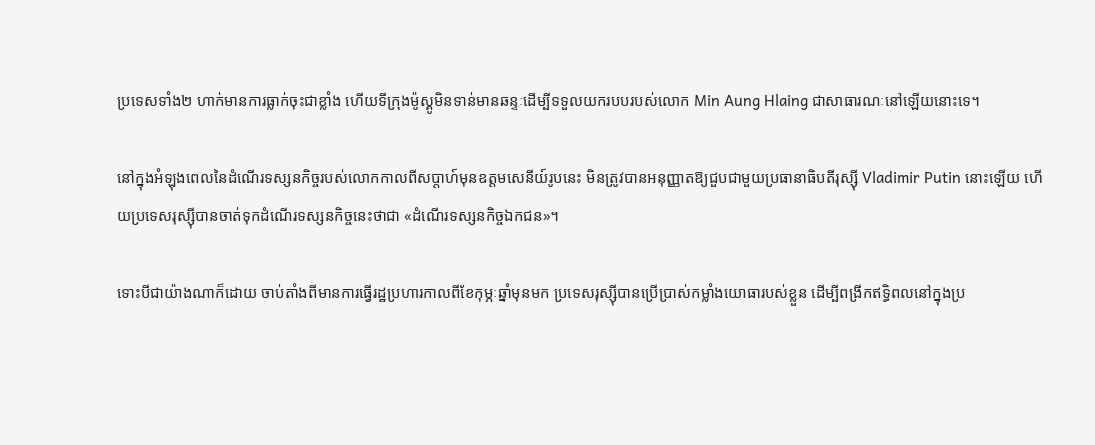ប្រទេសទាំង២ ហាក់មានការធ្លាក់ចុះជាខ្លាំង ហើយទីក្រុងម៉ូស្គូមិនទាន់មានឆន្ទៈដើម្បីទទួលយករបបរបស់លោក Min Aung Hlaing ជាសាធារណៈនៅឡើយនោះទេ។

នៅក្នុងអំឡុងពេលនៃដំណើរទស្សនកិច្ចរបស់លោកកាលពីសប្តាហ៍មុនឧត្តមសេនីយ៍រូបនេះ មិនត្រូវបានអនុញ្ញាតឱ្យជួបជាមួយប្រធានាធិបតីរុស្ស៊ី Vladimir Putin នោះឡើយ ហើយប្រទេសរុស្ស៊ីបានចាត់ទុកដំណើរទស្សនកិច្ចនេះថាជា «ដំណើរទស្សនកិច្ចឯកជន»។

ទោះបីជាយ៉ាងណាក៏ដោយ ចាប់តាំងពីមានការធ្វើរដ្ឋប្រហារកាលពីខែកុម្ភៈឆ្នាំមុនមក ប្រទេសរុស្ស៊ីបានប្រើប្រាស់កម្លាំងយោធារបស់ខ្លួន ដើម្បីពង្រីកឥទ្ធិពលនៅក្នុងប្រ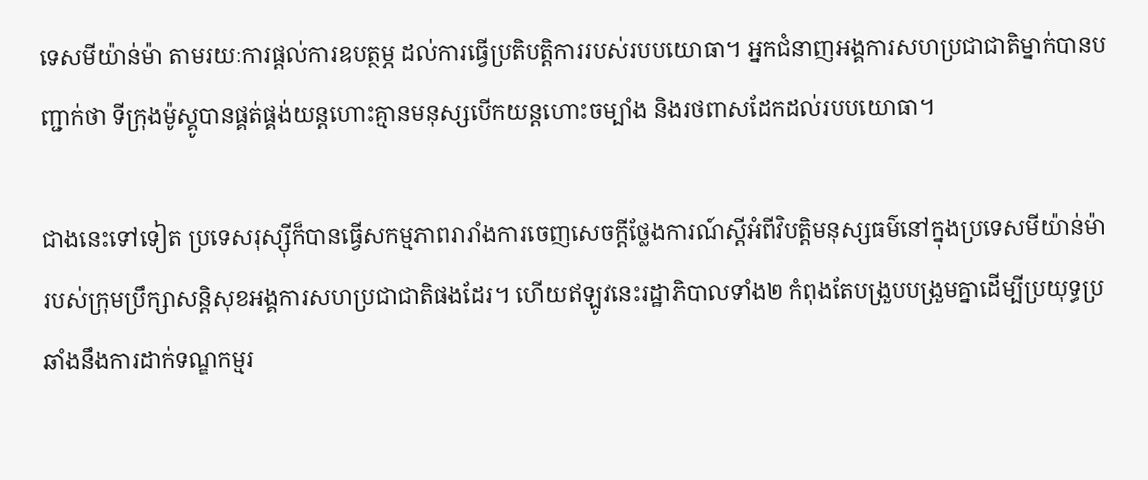ទេសមីយ៉ាន់ម៉ា តាមរយៈការផ្តល់ការឧបត្ថម្ភ ដល់ការធ្វើប្រតិបត្តិការរបស់របបយោធា។ អ្នកជំនាញអង្គការសហប្រជាជាតិម្នាក់បានបញ្ជាក់ថា ទីក្រុងម៉ូស្គូបានផ្គត់ផ្គង់យន្តហោះគ្មានមនុស្សបើកយន្តហោះចម្បាំង និងរថពាសដែកដល់របបយោធា។

ជាងនេះទៅទៀត ប្រទេសរុស្ស៊ីក៏បានធ្វើសកម្មភាពរារាំងការចេញសេចក្តីថ្លែងការណ៍ស្តីអំពីវិបត្តិមនុស្សធម៌នៅក្នុងប្រទេសមីយ៉ាន់ម៉ារបស់ក្រុមប្រឹក្សាសន្តិសុខអង្គការសហប្រជាជាតិផងដែរ។ ហើយឥឡូវនេះរដ្ឋាភិបាលទាំង២ កំពុងតែបង្រួបបង្រួមគ្នាដើម្បីប្រយុទ្ធប្រឆាំងនឹងការដាក់ទណ្ឌកម្មរ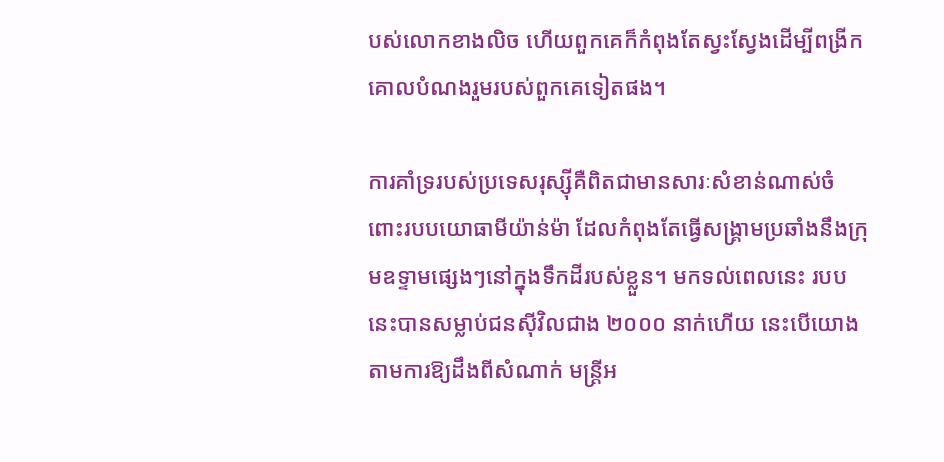បស់លោកខាងលិច ហើយពួកគេក៏កំពុងតែស្វះស្វែងដើម្បីពង្រីកគោលបំណងរួមរបស់ពួកគេទៀតផង។

ការគាំទ្ររបស់ប្រទេសរុស្ស៊ីគឺពិតជាមានសារៈសំខាន់ណាស់ចំពោះរបបយោធាមីយ៉ាន់ម៉ា ដែលកំពុងតែធ្វើសង្គ្រាមប្រឆាំងនឹងក្រុមឧទ្ទាមផ្សេងៗនៅក្នុងទឹកដីរបស់ខ្លួន។ មកទល់ពេលនេះ របបនេះបានសម្លាប់ជនស៊ីវិលជាង ២០០០ នាក់ហើយ នេះបើយោងតាមការឱ្យដឹងពីសំណាក់ មន្ត្រីអ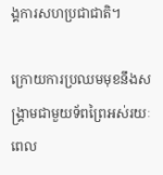ង្គការសហប្រជាជាតិ។

ក្រោយការប្រឈមមុខនឹងសង្រ្គាមជាមួយទ័ពព្រៃអស់រយៈពេល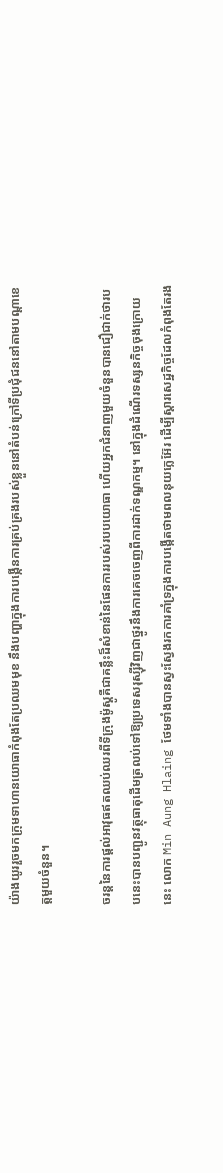យ៉ាងយូររួចមកក្រុមទាហានយោធាកំពុងតែប្រឈមមុខ នឹងបញ្ហាក្នុងការបង្កើនការគ្រប់គ្រងរបស់ខ្លួននៅតំបន់ក្រៅទីប្រជុំជននៅតាមបណ្តាខេត្តមួយចំនួន។

ចរន្តនៃការផ្តល់អាវុធឥតឈប់ឈរពីទីក្រុងម៉ូស្គូគឺជាគន្លឹះដ៏សំខាន់នៃផែនការរបស់របបយោធា ហើយអ្នកជំនាញមួយចំនួនបានជឿជាក់ថារបបនេះបានបញ្ជូនវត្ថុធាតុដើមត្រលប់ទៅឱ្យប្រទេសរុស្ស៊ីវិញជាថ្នូរនឹងការគេចចេញពីការដាក់ទណ្ឌកម្ម។ នៅក្នុងដំណើរទស្សនកិច្ចចុងក្រោយនេះ លោក Min Aung Hlaing ថែមទាំងបានស្វះស្វែងរកការគាំទ្រក្នុងការបង្កើតថាមពលនុយក្លេអ៊ែរ ដើម្បីស្តារសេដ្ឋកិច្ចដែលកំពុងតែរង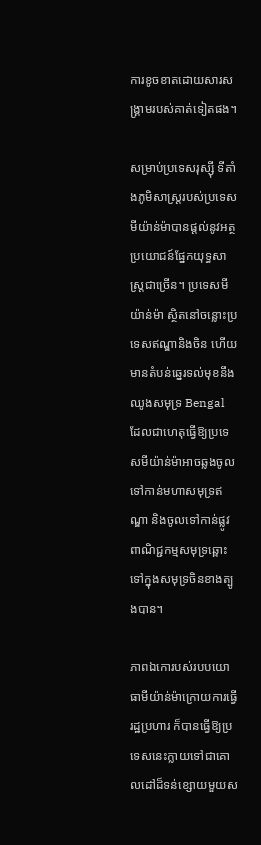ការខូចខាតដោយសារសង្រ្គាមរបស់គាត់ទៀតផង។

សម្រាប់ប្រទេសរុស្ស៊ី ទីតាំងភូមិសាស្ត្ររបស់ប្រទេសមីយ៉ាន់ម៉ាបានផ្តល់នូវអត្ថប្រយោជន៍ផ្នែកយុទ្ធសាស្ត្រជាច្រើន។ ប្រទេសមីយ៉ាន់ម៉ា ស្ថិតនៅចន្លោះប្រទេសឥណ្ឌានិងចិន ហើយមានតំបន់ឆ្នេរទល់មុខនឹងឈូងសមុទ្រ Bengal ដែលជាហេតុធ្វើឱ្យប្រទេសមីយ៉ាន់ម៉ាអាចឆ្លងចូលទៅកាន់មហាសមុទ្រឥណ្ឌា និងចូលទៅកាន់ផ្លូវពាណិជ្ជកម្មសមុទ្រឆ្ពោះទៅក្នុងសមុទ្រចិនខាងត្បូងបាន។

ភាពឯកោរបស់របបយោធាមីយ៉ាន់ម៉ាក្រោយការធ្វើរដ្ឋប្រហារ ក៏បានធ្វើឱ្យប្រទេសនេះក្លាយទៅជាគោលដៅដ៏ទន់ខ្សោយមួយស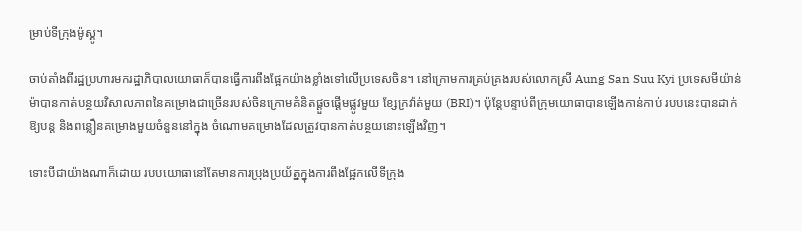ម្រាប់ទីក្រុងម៉ូស្គូ។

ចាប់តាំងពីរដ្ឋប្រហារមករដ្ឋាភិបាលយោធាក៏បានធ្វើការពឹងផ្អែកយ៉ាងខ្លាំងទៅលើប្រទេសចិន។ នៅក្រោមការគ្រប់គ្រងរបស់លោកស្រី Aung San Suu Kyi ប្រទេសមីយ៉ាន់ម៉ាបានកាត់បន្ថយវិសាលភាពនៃគម្រោងជាច្រើនរបស់ចិនក្រោមគំនិតផ្តួចផ្តើមផ្លូវមួយ ខ្សែក្រវ៉ាត់មួយ (BRI)។ ប៉ុន្តែបន្ទាប់ពីក្រុមយោធាបានឡើងកាន់កាប់ របបនេះបានដាក់ឱ្យបន្ត និងពន្លឿនគម្រោងមួយចំនួននៅក្នុង ចំណោមគម្រោងដែលត្រូវបានកាត់បន្ថយនោះឡើងវិញ។

ទោះបីជាយ៉ាងណាក៏ដោយ របបយោធានៅតែមានការប្រុងប្រយ័ត្នក្នុងការពឹងផ្អែកលើទីក្រុង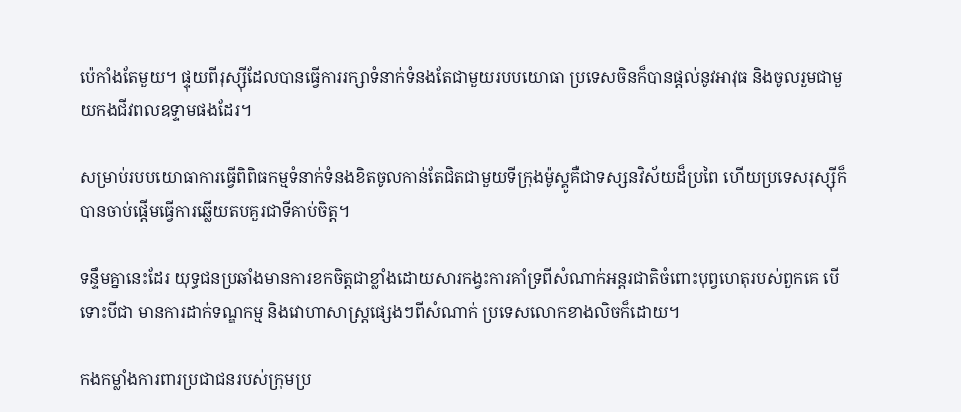ប៉េកាំងតែមួយ។ ផ្ទុយពីរុស្ស៊ីដែលបានធ្វើការរក្សាទំនាក់ទំនងតែជាមួយរបបយោធា ប្រទេសចិនក៏បានផ្តល់នូវអាវុធ និងចូលរួមជាមួយកងជីវពលឧទ្ទាមផងដែរ។

សម្រាប់របបយោធាការធ្វើពិពិធកម្មទំនាក់ទំនងខិតចូលកាន់តែជិតជាមួយទីក្រុងម៉ូស្គូគឺជាទស្សនវិស័យដ៏ប្រពៃ ហើយប្រទេសរុស្ស៊ីក៏បានចាប់ផ្តើមធ្វើការឆ្លើយតបគួរជាទីគាប់ចិត្ត។

ទន្ទឹមគ្នានេះដែរ យុទ្ធជនប្រឆាំងមានការខកចិត្តជាខ្លាំងដោយសារកង្វះការគាំទ្រពីសំណាក់អន្តរជាតិចំពោះបុព្វហេតុរបស់ពួកគេ បើទោះបីជា មានការដាក់ទណ្ឌកម្ម និងវោហាសាស្ត្រផ្សេងៗពីសំណាក់ ប្រទេសលោកខាងលិចក៏ដោយ។

កងកម្លាំងការពារប្រជាជនរបស់ក្រុមប្រ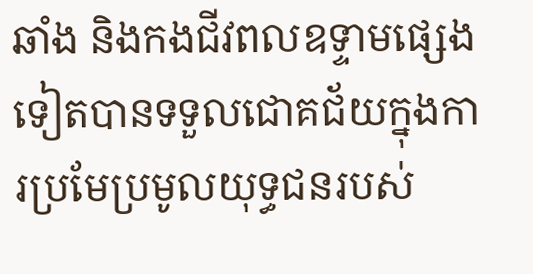ឆាំង និងកងជីវពលឧទ្ទាមផ្សេងទៀតបានទទួលជោគជ័យក្នុងការប្រមែប្រមូលយុទ្ធជនរបស់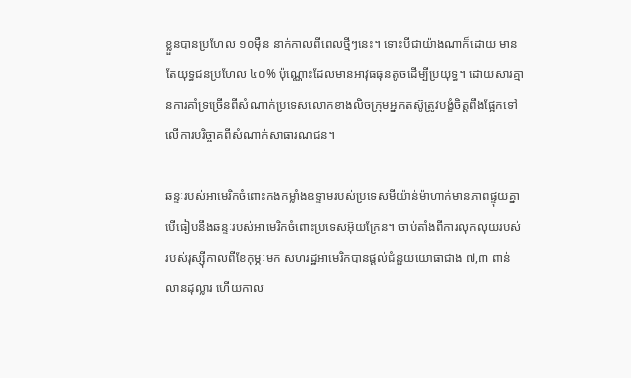ខ្លួនបានប្រហែល ១០ម៉ឺន នាក់កាលពីពេលថ្មីៗនេះ។ ទោះបីជាយ៉ាងណាក៏ដោយ មានតែយុទ្ធជនប្រហែល ៤០% ប៉ុណ្ណោះដែលមានអាវុធធុនតូចដើម្បីប្រយុទ្ធ។ ដោយសារគ្មានការគាំទ្រច្រើនពីសំណាក់ប្រទេសលោកខាងលិចក្រុមអ្នកតស៊ូត្រូវបង្ខំចិត្តពឹងផ្អែកទៅលើការបរិច្ចាគពីសំណាក់សាធារណជន។

ឆន្ទៈរបស់អាមេរិកចំពោះកងកម្លាំងឧទ្ទាមរបស់ប្រទេសមីយ៉ាន់ម៉ាហាក់មានភាពផ្ទុយគ្នាបើធៀបនឹងឆន្ទៈរបស់អាមេរិកចំពោះប្រទេសអ៊ុយក្រែន។ ចាប់តាំងពីការលុកលុយរបស់របស់រុស្ស៊ីកាលពីខែកុម្ភៈមក សហរដ្ឋអាមេរិកបានផ្តល់ជំនួយយោធាជាង ៧,៣ ពាន់លានដុល្លារ ហើយកាល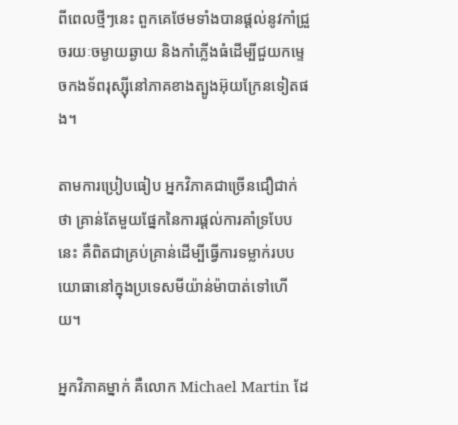ពីពេលថ្មីៗនេះ ពួកគេថែមទាំងបានផ្តល់នូវកាំជ្រួចរយៈចម្ងាយឆ្ងាយ និងកាំភ្លើងធំដើម្បីជួយកម្ទេចកងទ័ពរុស្ស៊ីនៅភាគខាងត្បូងអ៊ុយក្រែនទៀតផង។

តាមការប្រៀបធៀប អ្នកវិភាគជាច្រើនជឿជាក់ថា គ្រាន់តែមួយផ្នែកនៃការផ្តល់ការគាំទ្របែបនេះ គឺពិតជាគ្រប់គ្រាន់ដើម្បីធ្វើការទម្លាក់របបយោធានៅក្នុងប្រទេសមីយ៉ាន់ម៉ាបាត់ទៅហើយ។

អ្នកវិភាគម្នាក់ គឺលោក Michael Martin ដែ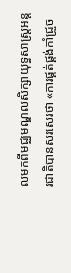លមកពីមជ្ឈមណ្ឌលសិក្សាយុទ្ធសាស្ត្រអន្តរជាតិបានសរសេរថា «ការផ្គត់ផ្គង់កាំជ្រួច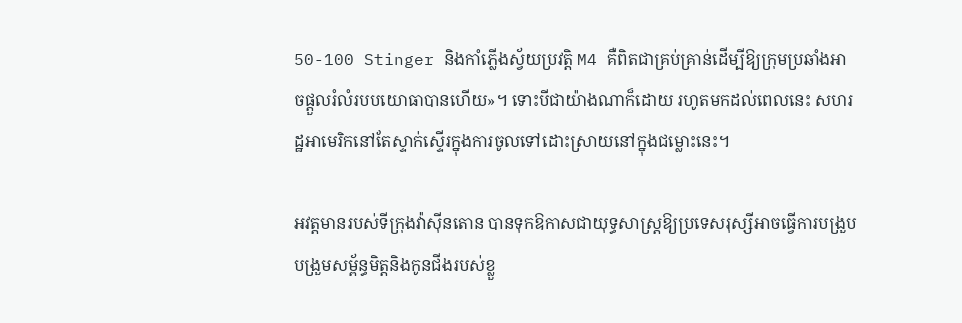50-100 Stinger និងកាំភ្លើងស្វ័យប្រវត្តិ M4 គឺពិតជាគ្រប់គ្រាន់ដើម្បីឱ្យក្រុមប្រឆាំងអាចផ្តួលរំលំរបបយោធាបានហើយ»។ ទោះបីជាយ៉ាងណាក៏ដោយ រហូតមកដល់ពេលនេះ សហរដ្ឋអាមេរិកនៅតែស្ទាក់ស្ទើរក្នុងការចូលទៅដោះស្រាយនៅក្នុងជម្លោះនេះ។

អវត្តមានរបស់ទីក្រុងវ៉ាស៊ីនតោន បានទុកឱកាសជាយុទ្ធសាស្ត្រឱ្យប្រទេសរុស្សីអាចធ្វើការបង្រួបបង្រួមសម្ព័ន្ធមិត្តនិងកូនជីងរបស់ខ្លួ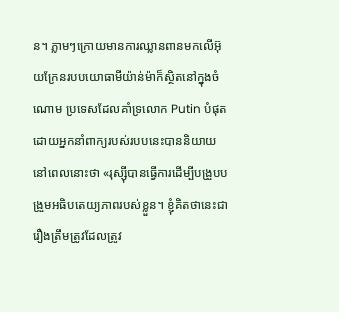ន។ ភ្លាមៗក្រោយមានការឈ្លានពានមកលើអ៊ុយក្រែនរបបយោធាមីយ៉ាន់ម៉ាក៏ស្ថិតនៅក្នុងចំណោម ប្រទេសដែលគាំទ្រលោក Putin បំផុត ដោយអ្នកនាំពាក្យរបស់របបនេះបាននិយាយនៅពេលនោះថា «រុស្ស៊ីបានធ្វើការដើម្បីបង្រួបបង្រួមអធិបតេយ្យភាពរបស់ខ្លួន។ ខ្ញុំគិតថានេះជារឿងត្រឹមត្រូវដែលត្រូវ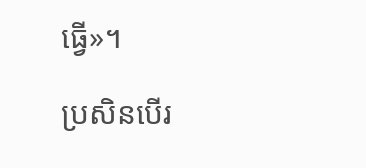ធ្វើ»។

ប្រសិនបើរ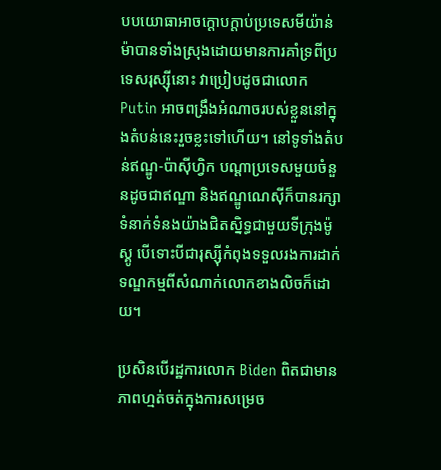បបយោធាអាចក្តោបក្តាប់ប្រទេសមីយ៉ាន់ម៉ាបានទាំងស្រុងដោយមានការគាំទ្រពីប្រទេសរុស្ស៊ីនោះ វាប្រៀបដូចជាលោក Putin អាចពង្រឹងអំណាចរបស់ខ្លួននៅក្នុងតំបន់នេះរួចខ្លះទៅហើយ។ នៅទូទាំងតំបន់ឥណ្ឌូ-ប៉ាស៊ីហ្វិក បណ្តាប្រទេសមួយចំនួនដូចជាឥណ្ឌា និងឥណ្ឌូណេស៊ីក៏បានរក្សាទំនាក់ទំនងយ៉ាងជិតស្និទ្ធជាមួយទីក្រុងម៉ូស្គូ បើទោះបីជារុស្ស៊ីកំពុងទទួលរងការដាក់ទណ្ឌកម្មពីសំណាក់លោកខាងលិចក៏ដោយ។

ប្រសិនបើរដ្ឋការលោក Biden ពិតជាមានភាពហ្មត់ចត់ក្នុងការសម្រេច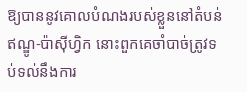ឱ្យបាននូវគោលបំណងរបស់ខ្លួននៅតំបន់ឥណ្ឌូ-ប៉ាស៊ីហ្វិក នោះពួកគេចាំបាច់ត្រូវទប់ទល់នឹងការ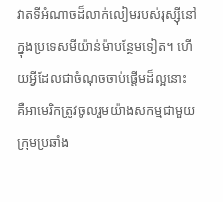វាតទីអំណាចដ៏លាក់លៀមរបស់រុស្ស៊ីនៅក្នុងប្រទេសមីយ៉ាន់ម៉ាបន្ថែមទៀត។ ហើយអ្វីដែលជាចំណុចចាប់ផ្តើមដ៏ល្អនោះ គឺអាមេរិកត្រូវចូលរួមយ៉ាងសកម្មជាមួយក្រុមប្រឆាំង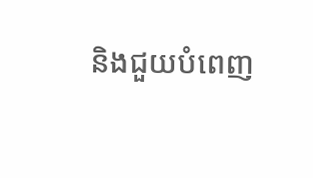និងជួយបំពេញ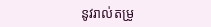នូវរាល់តម្រូ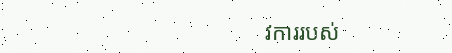វការរបស់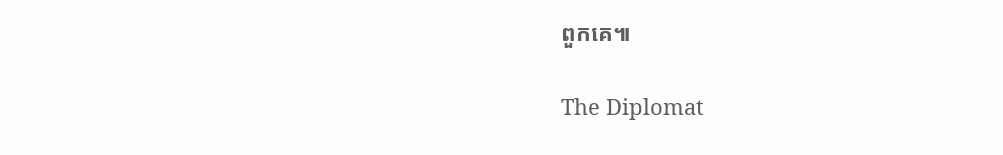ពួកគេ៕

The Diplomat